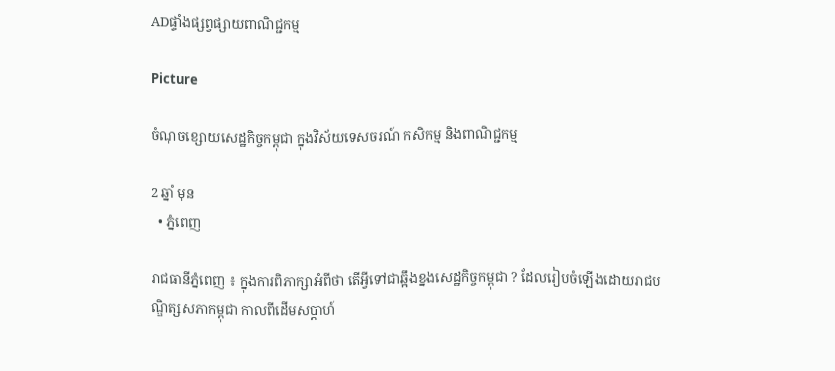ADផ្ទាំងផ្សព្វផ្សាយពាណិជ្ជកម្ម

Picture

ចំណុចខ្សោយសេដ្ឋកិច្ចកម្ពុជា ក្នុងវិស័យទេសចរណ៍ កសិកម្ម និងពាណិជ្ជកម្ម

2 ឆ្នាំ មុន
  • ភ្នំពេញ

រាជធានីភ្នំពេញ ៖ ក្នុងការពិភាក្សាអំពីថា តើអ្វីទៅជាឆ្អឹងខ្នងសេដ្ឋកិច្ចកម្ពុជា ? ដែលរៀបចំឡើងដោយរាជបណ្ឌិត្សសភាកម្ពុជា កាលពីដើមសប្តាហ៍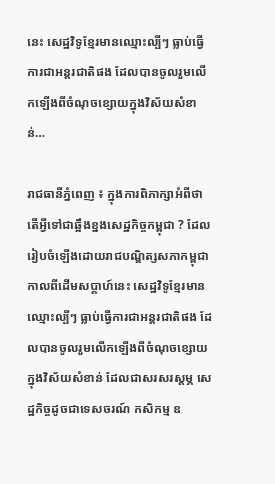នេះ សេដ្ឋវិទូខ្មែរមានឈ្មោះល្បីៗ ធ្លាប់ធ្វើការជាអន្តរជាតិផង ដែលបានចូលរួមលើកឡើងពីចំណុចខ្សោយក្នុងវិស័យសំខាន់…

រាជធានីភ្នំពេញ ៖ ក្នុងការពិភាក្សាអំពីថា តើអ្វីទៅជាឆ្អឹងខ្នងសេដ្ឋកិច្ចកម្ពុជា ? ដែលរៀបចំឡើងដោយរាជបណ្ឌិត្សសភាកម្ពុជា កាលពីដើមសប្តាហ៍នេះ សេដ្ឋវិទូខ្មែរមានឈ្មោះល្បីៗ ធ្លាប់ធ្វើការជាអន្តរជាតិផង ដែលបានចូលរួមលើកឡើងពីចំណុចខ្សោយក្នុងវិស័យសំខាន់ ដែលជាសរសរស្តម្ភ សេដ្ឋកិច្ចដូចជាទេសចរណ៍ កសិកម្ម ឧ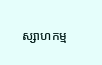ស្សាហកម្ម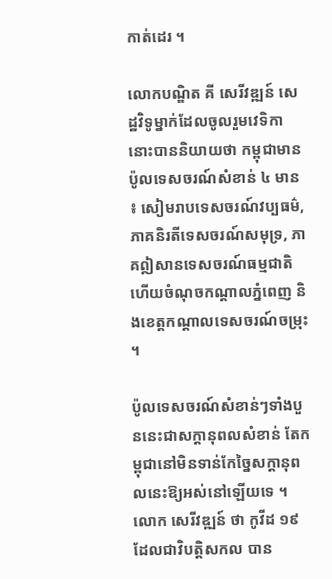កាត់ដេរ ។

លោកបណ្ឌិត គី សេរីវឌ្ឍន៍ សេដ្ឋវិទូម្នាក់ដែលចូលរួមវេទិកានោះបាននិយាយថា កម្ពុជាមានប៉ូលទេសចរណ៍សំខាន់ ៤ មាន ៖ សៀមរាបទេសចរណ៍វប្បធម៌, ភាគនិរតីទេសចរណ៍សមុទ្រ, ភាគឦសានទេសចរណ៍ធម្មជាតិ ហើយចំណុចកណ្តាលភ្នំពេញ និងខេត្តកណ្តាលទេសចរណ៍ចម្រុះ ។

ប៉ូលទេសចរណ៍សំខាន់ៗទាំងបួននេះជាសក្តានុពលសំខាន់ តែកម្ពុជានៅមិនទាន់កែច្នៃសក្តានុពលនេះឱ្យអស់នៅឡើយទេ ។ លោក សេរីវឌ្ឍន៍ ថា កូវីដ ១៩ ដែលជាវិបត្តិសកល បាន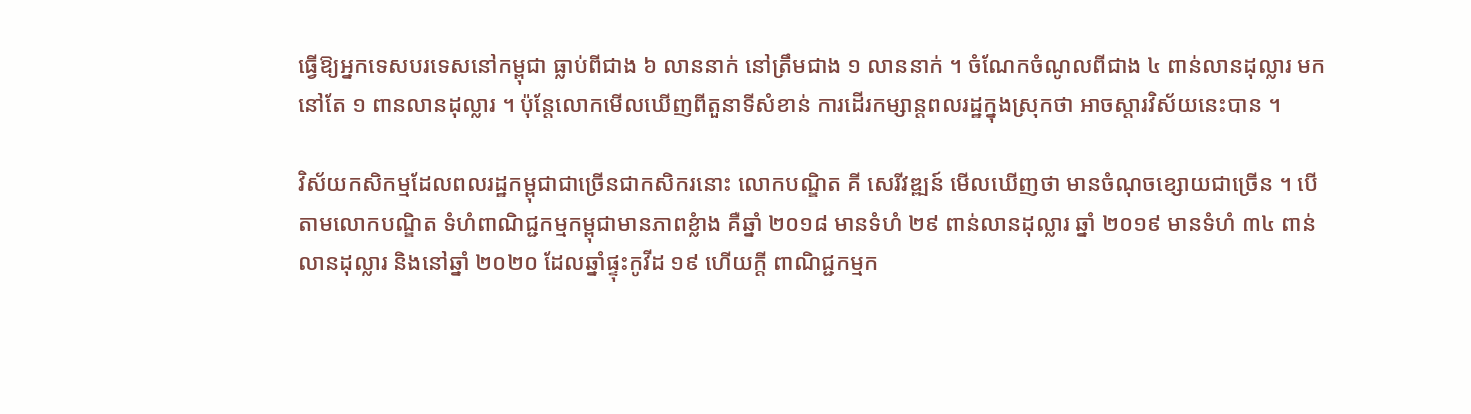ធ្វើឱ្យអ្នកទេសបរទេសនៅកម្ពុជា ធ្លាប់ពីជាង ៦ លាននាក់ នៅត្រឹមជាង ១ លាននាក់ ។ ចំណែកចំណូលពីជាង ៤ ពាន់លានដុល្លារ មកនៅតែ ១ ពានលានដុល្លារ ។ ប៉ុន្តែលោកមើលឃើញពីតួនាទីសំខាន់ ការដើរកម្សាន្តពលរដ្ឋក្នុងស្រុកថា អាចស្តារវិស័យនេះបាន ។

វិស័យកសិកម្មដែលពលរដ្ឋកម្ពុជាជាច្រើនជាកសិករនោះ លោកបណ្ឌិត គី សេរីវឌ្ឍន៍ មើលឃើញថា មានចំណុចខ្សោយជាច្រើន ។ បើតាមលោកបណ្ឌិត ទំហំពាណិជ្ជកម្មកម្ពុជាមានភាពខ្លំាង គឺឆ្នាំ ២០១៨ មានទំហំ ២៩ ពាន់លានដុល្លារ ឆ្នាំ ២០១៩ មានទំហំ ៣៤ ពាន់លានដុល្លារ និងនៅឆ្នាំ ២០២០ ដែលឆ្នាំផ្ទុះកូវីដ ១៩ ហើយក្តី ពាណិជ្ជកម្មក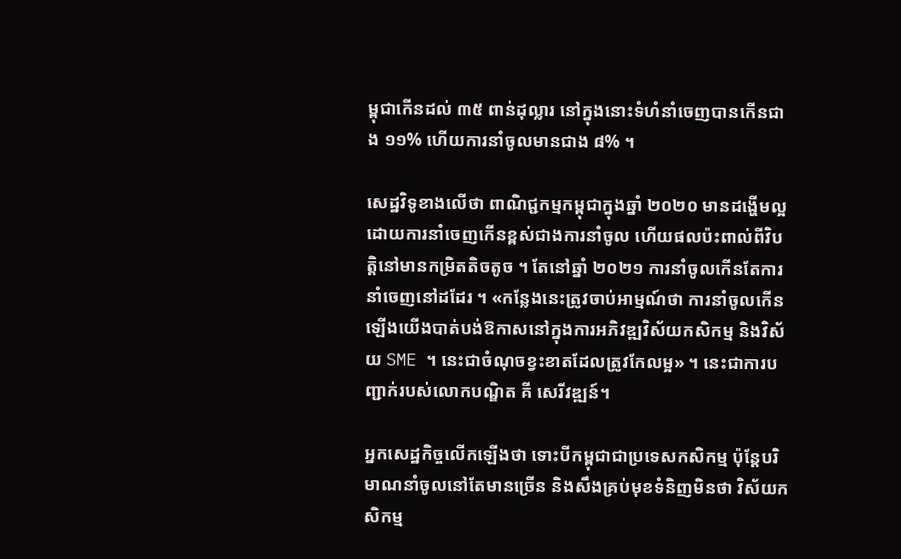ម្ពុជាកើនដល់ ៣៥ ពាន់ដុល្លារ នៅក្នុងនោះទំហំនាំចេញបានកើនជាង ១១% ហើយការនាំចូលមានជាង ៨% ។

សេដ្ឋវិទូខាងលើថា ពាណិជ្ជកម្មកម្ពុជាក្នុងឆ្នាំ ២០២០ មានដង្ហើមល្អ ដោយការនាំចេញកើនខ្ពស់ជាងការនាំចូល ហើយផលប៉ះពាល់ពីវិបត្តិនៅមានកម្រិតតិចតូច ។ តែនៅឆ្នាំ ២០២១ ការនាំចូលកើនតែការនាំចេញនៅដដែរ ។ «កន្លែងនេះត្រូវចាប់អាម្មណ៍ថា ការនាំចូលកើនឡើងយើងបាត់បង់ឱកាសនៅក្នុងការអភិវឌ្ឍវិស័យកសិកម្ម និងវិស័យ SME ។ នេះជាចំណុចខ្វះខាតដែលត្រូវកែលម្អ» ។ នេះជាការបញ្ជាក់របស់លោកបណ្ឌិត គី សេរីវឌ្ឍន៍។

អ្នកសេដ្ឋកិច្ចលើកឡើងថា ទោះបីកម្ពុជាជាប្រទេសកសិកម្ម ប៉ុន្តែបរិមាណនាំចូលនៅតែមានច្រើន និងសឹងគ្រប់មុខទំនិញមិនថា វិស័យកសិកម្ម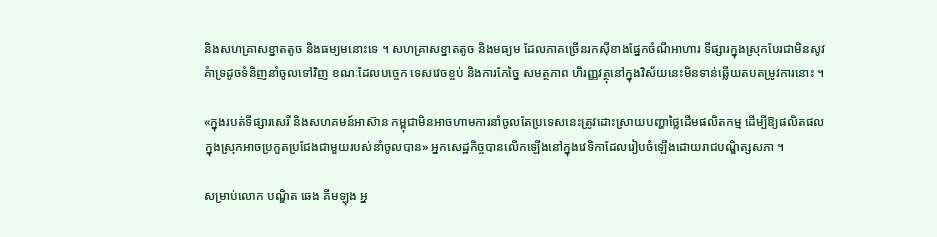និងសហគ្រាសខ្នាតតូច និងធម្យមនោះទេ ។ សហគ្រាសខ្នាតតូច និងមធ្យម ដែលភាគច្រើនរកស៊ីខាងផ្នែកចំណីអាហារ ទីផ្សារក្នុងស្រុកបែរជាមិនសូវគំាទ្រដូចទំនិញនាំចូលទៅវិញ ខណៈដែលបច្ចេក ទេសវេចខ្ចប់ និងការកែច្នៃ សមត្ថភាព ហិរញ្ញវត្ថុនៅក្នុងវិស័យនេះមិនទាន់ឆ្លើយតបតម្រូវការនោះ ។

«ក្នុងរបត់ទីផ្សារសេរី និងសហគមន៍អាស៊ាន កម្ពុជាមិនអាចហាមការនាំចូលតែប្រទេសនេះត្រូវដោះស្រាយបញ្ហាថ្លៃដើមផលិតកម្ម ដើម្បីឱ្យផលិតផលក្នុងស្រុកអាចប្រកួតប្រជែងជាមួយរបស់នាំចូលបាន» អ្នកសេដ្ឋកិច្ចបានលើកឡើងនៅក្នុងវេទិកាដែលរៀបចំឡើងដោយរាជបណ្ឌិត្សសភា ។

សម្រាប់លោក បណ្ឌិត ឆេង គីមឡុង អ្ន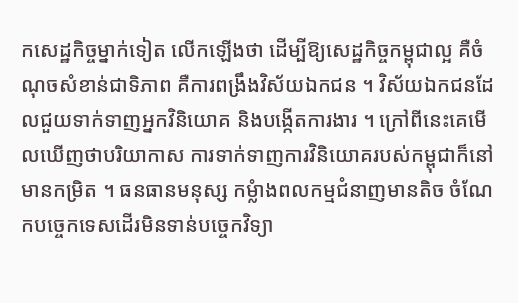កសេដ្ឋកិច្ចម្នាក់ទៀត លើកឡើងថា ដើម្បីឱ្យសេដ្ឋកិច្ចកម្ពុជាល្អ គឺចំណុចសំខាន់ជាទិភាព គឺការពង្រឹងវិស័យឯកជន ។ វិស័យឯកជនដែលជួយទាក់ទាញអ្នកវិនិយោគ និងបង្កើតការងារ ។ ក្រៅពីនេះគេមើលឃើញថាបរិយាកាស ការទាក់ទាញការវិនិយោគរបស់កម្ពុជាក៏នៅមានកម្រិត ។ ធនធានមនុស្ស កម្លំាងពលកម្មជំនាញមានតិច ចំណែកបច្ចេកទេសដើរមិនទាន់បច្ចេកវិទ្យា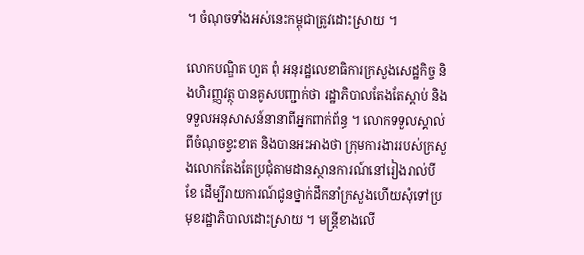។ ចំណុចទាំងអស់នេះកម្ពុជាត្រូវដោះស្រាយ ។

លោកបណ្ឌិត ហួត ពុំ អនុរដ្ឋលេខាធិការក្រសួងសេដ្ឋកិច្ច និងហិរញ្ញវត្ថុ បានគូសបញ្ជាក់ថា រដ្ឋាភិបាលតែងតែស្តាប់ និងទទួលអនុសាសន៍នានាពីអ្នកពាក់ព័ន្ធ ។ លោកទទួលស្គាល់ពីចំណុចខ្វះខាត និងបានអះអាងថា ក្រុមការងាររបស់ក្រសួងលោកតែងតែប្រជុំតាមដានស្ថានការណ៍នៅរៀងរាល់បីខែ ដើម្បីរាយការណ៍ជូនថ្នាក់ដឹកនាំក្រសួងហើយសុំទៅប្រមុខរដ្ឋាភិបាលដោះស្រាយ ។ មន្រ្តីខាងលើ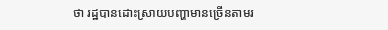ថា រដ្ឋបានដោះស្រាយបញ្ហាមានច្រើនតាមរ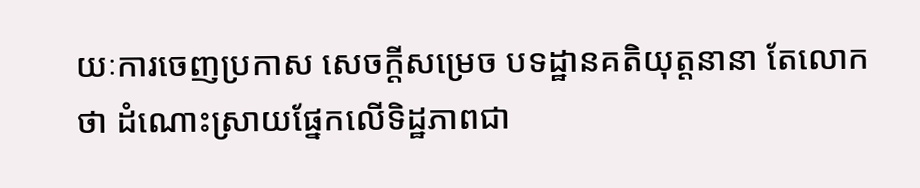យៈការចេញប្រកាស សេចក្តីសម្រេច បទដ្ឋានគតិយុត្តនានា តែលោកថា ដំណោះស្រាយផ្នែកលើទិដ្ឋភាពជា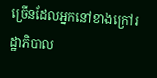ច្រើនដែលអ្នកនៅខាងក្រៅរដ្ឋាភិបាល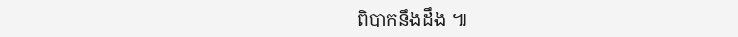ពិបាកនឹងដឹង ៕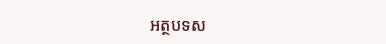អត្ថបទស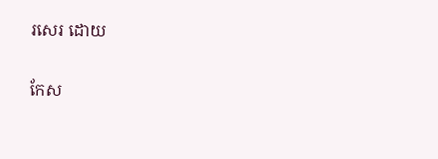រសេរ ដោយ

កែស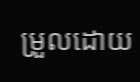ម្រួលដោយ